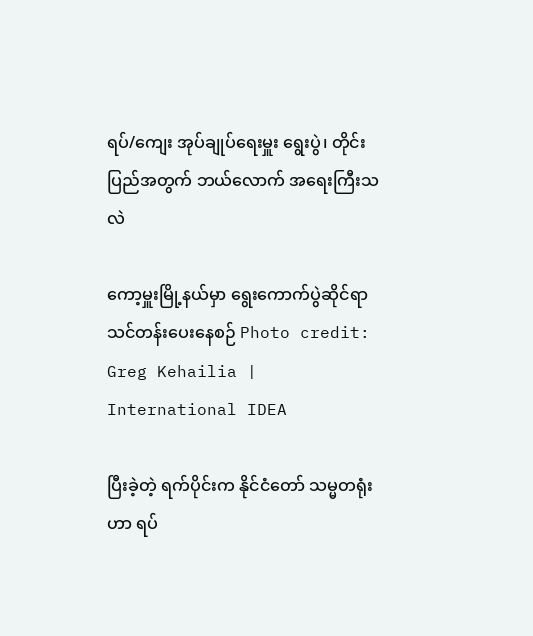ရပ်/ကျေး အုပ်ချုပ်ရေးမှူး ရွေးပွဲ၊ တိုင်းပြည်အတွက် ဘယ်လောက် အရေးကြီးသလဲ

ကော့မှူးမြို့နယ်မှာ ရွေးကောက်ပွဲဆိုင်ရာ သင်တန်းပေးနေစဉ် Photo credit: Greg Kehailia | International IDEA

ပြီးခဲ့တဲ့ ရက်ပိုင်းက နိုင်ငံတော် သမ္မတရုံးဟာ ရပ်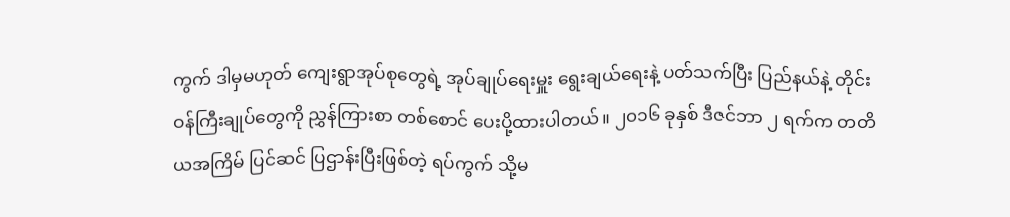ကွက် ဒါမှမဟုတ် ကျေးရွာအုပ်စုတွေရဲ့ အုပ်ချုပ်ရေးမှူး ရွေးချယ်ရေးနဲ့ ပတ်သက်ပြီး ပြည်နယ်နဲ့ တိုင်း ဝန်ကြီးချုပ်တွေကို ညွှန်ကြားစာ တစ်စောင် ပေးပို့ထားပါတယ်။ ၂၀၁၆ ခုနှစ် ဒီဇင်ဘာ ၂ ရက်က တတိယအကြိမ် ပြင်ဆင် ပြဌာန်းပြီးဖြစ်တဲ့ ရပ်ကွက် သို့မ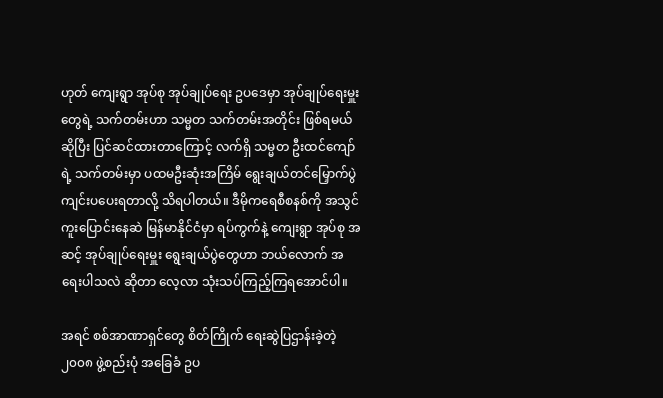ဟုတ် ကျေးရွာ အုပ်စု အုပ်ချုပ်ရေး ဥပဒေမှာ အုပ်ချုပ်ရေးမှူးတွေရဲ့ သက်တမ်းဟာ သမ္မတ သက်တမ်းအတိုင်း ဖြစ်ရမယ် ဆိုပြီး ပြင်ဆင်ထားတာကြောင့် လက်ရှိ သမ္မတ ဦးထင်ကျော်ရဲ့ သက်တမ်းမှာ ပထမဦးဆုံးအကြိမ် ရွေးချယ်တင်မြှောက်ပွဲ ကျင်းပပေးရတာလို့ သိရပါတယ်။ ဒီမိုကရေစီစနစ်ကို အသွင်ကူးပြောင်းနေဆဲ မြန်မာနိုင်ငံမှာ ရပ်ကွက်နဲ့ ကျေးရွာ အုပ်စု အဆင့် အုပ်ချုပ်ရေးမှူး ရွေးချယ်ပွဲတွေဟာ ဘယ်လောက် အရေးပါသလဲ ဆိုတာ လေ့လာ သုံးသပ်ကြည့်ကြရအောင်ပါ။

အရင် စစ်အာဏာရှင်တွေ စိတ်ကြိုက် ရေးဆွဲပြဌာန်းခဲ့တဲ့ ၂၀၀၈ ဖွဲ့စည်းပုံ အခြေခံ ဥပ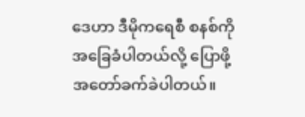ဒေဟာ ဒီမိုကရေစီ စနစ်ကို အခြေခံပါတယ်လို့ ပြောဖို့ အတော်ခက်ခဲပါတယ်။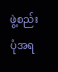ဖွဲ့စည်းပုံအရ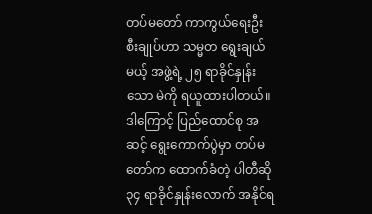တပ်မတော် ကာကွယ်ရေးဦးစီးချုပ်ဟာ သမ္မတ ရွေးချယ်မယ့် အဖွဲ့ရဲ့ ၂၅ ရာခိုင်နှုန်းသော မဲကို ရယူထားပါတယ်။ ဒါကြောင့် ပြည်ထောင်စု အဆင့် ရွေးကောက်ပွဲမှာ တပ်မတော်က ထောက်ခံတဲ့ ပါတီဆို ၃၄ ရာခိုင်နှုန်းလောက် အနိုင်ရ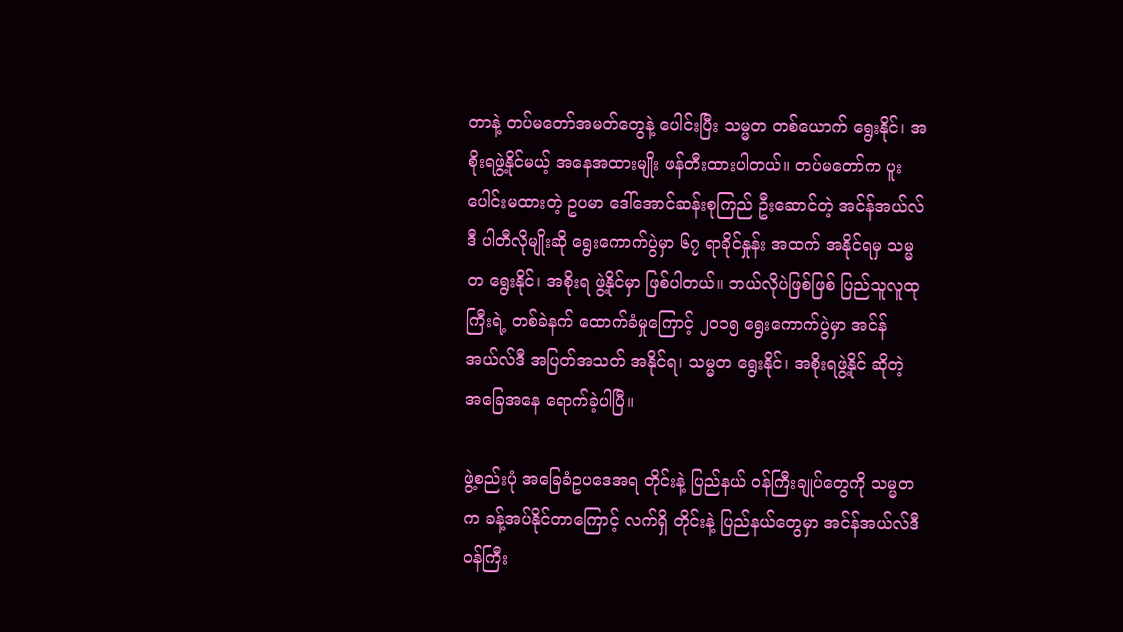တာနဲ့ တပ်မတော်အမတ်တွေနဲ့ ပေါင်းပြီး သမ္မတ တစ်ယောက် ရွေးနိုင်၊ အစိုးရဖွဲ့နိုင်မယ့် အနေအထားမျိုး ဖန်တီးထားပါတယ်။ တပ်မတော်က ပူးပေါင်းမထားတဲ့ ဥပမာ ဒေါ်အောင်ဆန်းစုကြည် ဦးဆောင်တဲ့ အင်န်အယ်လ်ဒီ ပါတီလိုမျိုးဆို ရွေးကောက်ပွဲမှာ ၆၇ ရာခိုင်နှုန်း အထက် အနိုင်ရမှ သမ္မတ ရွေးနိုင်၊ အစိုးရ ဖွဲ့နိုင်မှာ ဖြစ်ပါတယ်။ ဘယ်လိုပဲဖြစ်ဖြစ် ပြည်သူလူထုကြီးရဲ့ တစ်ခဲနက် ထောက်ခံမှုကြောင့် ၂၀၁၅ ရွေးကောက်ပွဲမှာ အင်န်အယ်လ်ဒီ အပြတ်အသတ် အနိုင်ရ၊ သမ္မတ ရွေးနိုင်၊ အစိုးရဖွဲ့နိုင် ဆိုတဲ့ အခြေအနေ ရောက်ခဲ့ပါပြီ။

ဖွဲ့စည်းပုံ အခြေခံဥပဒေအရ တိုင်းနဲ့ ပြည်နယ် ဝန်ကြီးချုပ်တွေကို သမ္မတ က ခန့်အပ်နိုင်တာကြောင့် လက်ရှိ တိုင်းနဲ့ ပြည်နယ်တွေမှာ အင်န်အယ်လ်ဒီ ဝန်ကြီး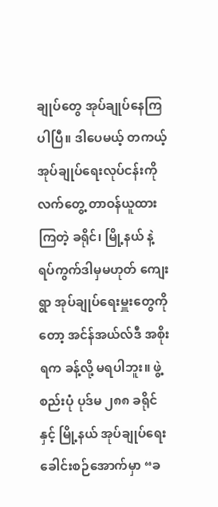ချုပ်တွေ အုပ်ချုပ်နေကြပါပြီ။ ဒါပေမယ့် တကယ့် အုပ်ချုပ်ရေးလုပ်ငန်းကို လက်တွေ့ တာဝန်ယူထားကြတဲ့ ခရိုင်၊ မြို့နယ် နဲ့ ရပ်ကွက်ဒါမှမဟုတ် ကျေးရွာ အုပ်ချုပ်ရေးမှူးတွေကိုတော့ အင်န်အယ်လ်ဒီ အစိုးရက ခန့်လို့ မရပါဘူး။ ဖွဲ့စည်းပုံ ပုဒ်မ ၂၈၈ ခရိုင်နှင့် မြို့နယ် အုပ်ချုပ်ရေး ခေါင်းစဉ်အောက်မှာ “ခ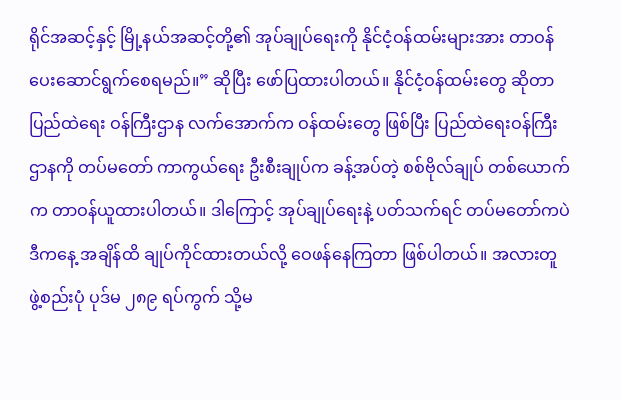ရိုင်အဆင့်နှင့် မြို့နယ်အဆင့်တို့၏ အုပ်ချုပ်ရေးကို နိုင်ငံ့ဝန်ထမ်းများအား တာဝန်ပေးဆောင်ရွက်စေရမည်။” ဆိုပြီး ဖော်ပြထားပါတယ်။ နိုင်ငံ့ဝန်ထမ်းတွေ ဆိုတာ ပြည်ထဲရေး ဝန်ကြီးဌာန လက်အောက်က ဝန်ထမ်းတွေ ဖြစ်ပြီး ပြည်ထဲရေးဝန်ကြီးဌာနကို တပ်မတော် ကာကွယ်ရေး ဦးစီးချုပ်က ခန့်အပ်တဲ့ စစ်ဗိုလ်ချုပ် တစ်ယောက်က တာဝန်ယူထားပါတယ်။ ဒါကြောင့် အုပ်ချုပ်ရေးနဲ့ ပတ်သက်ရင် တပ်မတော်ကပဲ ဒီကနေ့ အချိန်ထိ ချုပ်ကိုင်ထားတယ်လို့ ဝေဖန်နေကြတာ ဖြစ်ပါတယ်။ အလားတူ ဖွဲ့စည်းပုံ ပုဒ်မ ၂၈၉ ရပ်ကွက် သို့မ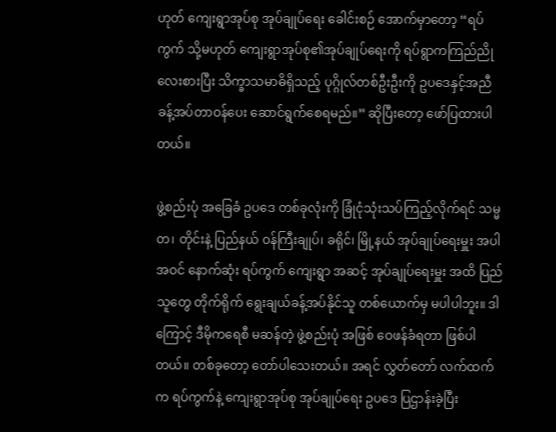ဟုတ် ကျေးရွာအုပ်စု အုပ်ချုပ်ရေး ခေါင်းစဉ် အောက်မှာတော့ “ရပ်ကွက် သို့မဟုတ် ကျေးရွာအုပ်စု၏အုပ်ချုပ်ရေးကို ရပ်ရွာကကြည်ညိုလေးစားပြီး သိက္ခာသမာဓိရှိသည့် ပုဂ္ဂိုလ်တစ်ဦးဦးကို ဥပဒေနှင့်အညီ ခန့်အပ်တာဝန်ပေး ဆောင်ရွက်စေရမည်။” ဆိုပြီးတော့ ဖော်ပြထားပါတယ်။

ဖွဲ့စည်းပုံ အခြေခံ ဥပဒေ တစ်ခုလုံးကို ခြုံငုံသုံးသပ်ကြည့်လိုက်ရင် သမ္မတ၊ တိုင်းနဲ့ ပြည်နယ် ဝန်ကြီးချုပ်၊ ခရိုင်၊ မြို့နယ် အုပ်ချုပ်ရေးမှူး အပါအဝင် နောက်ဆုံး ရပ်ကွက် ကျေးရွာ အဆင့် အုပ်ချုပ်ရေးမှူး အထိ ပြည်သူတွေ တိုက်ရိုက် ရွေးချယ်ခန့်အပ်နိုင်သူ တစ်ယောက်မှ မပါပါဘူး။ ဒါကြောင့် ဒီမိုကရေစီ မဆန်တဲ့ ဖွဲ့စည်းပုံ အဖြစ် ဝေဖန်ခံရတာ ဖြစ်ပါတယ်။ တစ်ခုတော့ တော်ပါသေးတယ်။ အရင် လွှတ်တော် လက်ထက်က ရပ်ကွက်နဲ့ ကျေးရွာအုပ်စု အုပ်ချုပ်ရေး ဥပဒေ ပြဌာန်းခဲ့ပြီး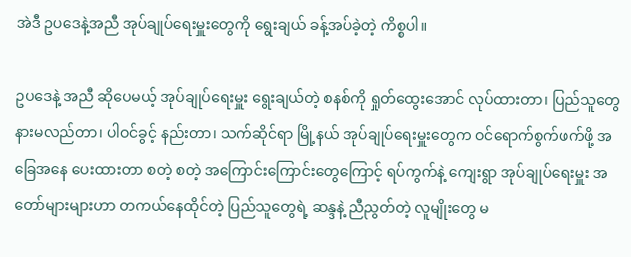အဲဒီ ဥပဒေနဲ့အညီ အုပ်ချုပ်ရေးမှူးတွေကို ရွေးချယ် ခန့်အပ်ခဲ့တဲ့ ကိစ္စပါ။

ဥပဒေနဲ့ အညီ ဆိုပေမယ့် အုပ်ချုပ်ရေးမှူး ရွေးချယ်တဲ့ စနစ်ကို ရှုတ်ထွေးအောင် လုပ်ထားတာ၊ ပြည်သူတွေ နားမလည်တာ၊ ပါဝင်ခွင့် နည်းတာ၊ သက်ဆိုင်ရာ မြို့နယ် အုပ်ချုပ်ရေးမှူးတွေက ဝင်ရောက်စွက်ဖက်ဖို့ အခြေအနေ ပေးထားတာ စတဲ့ စတဲ့ အကြောင်းကြောင်းတွေကြောင့် ရပ်ကွက်နဲ့ ကျေးရွာ အုပ်ချုပ်ရေးမှူး အတော်များများဟာ တကယ်နေထိုင်တဲ့ ပြည်သူတွေရဲ့ ဆန္ဒနဲ့ ညီညွတ်တဲ့ လူမျိုးတွေ မ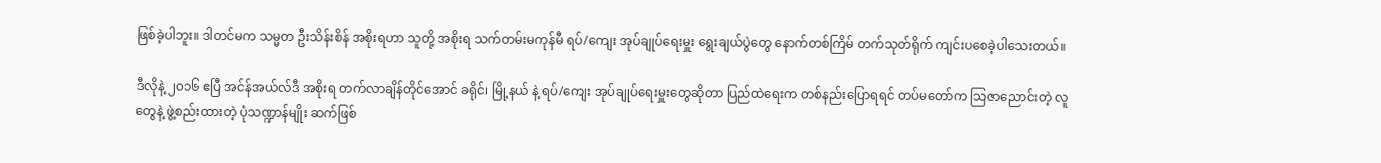ဖြစ်ခဲ့ပါဘူး။ ဒါတင်မက သမ္မတ ဦးသိန်းစိန် အစိုးရဟာ သူတို့ အစိုးရ သက်တမ်းမကုန်မီ ရပ်/ကျေး အုပ်ချုပ်ရေးမှူး ရွေးချယ်ပွဲတွေ နောက်တစ်ကြိမ် တက်သုတ်ရိုက် ကျင်းပစေခဲ့ပါသေးတယ်။

ဒီလိုနဲ့ ၂၀၁၆ ဧပြီ အင်န်အယ်လ်ဒီ အစိုးရ တက်လာချိန်တိုင်အောင် ခရိုင်၊ မြို့နယ် နဲ့ ရပ်/ကျေး အုပ်ချုပ်ရေးမှူးတွေဆိုတာ ပြည်ထဲရေးက တစ်နည်းပြောရရင် တပ်မတော်က သြဇာညောင်းတဲ့ လူတွေနဲ့ ဖွဲ့စည်းထားတဲ့ ပုံသဏ္ဍာန်မျိုး ဆက်ဖြစ်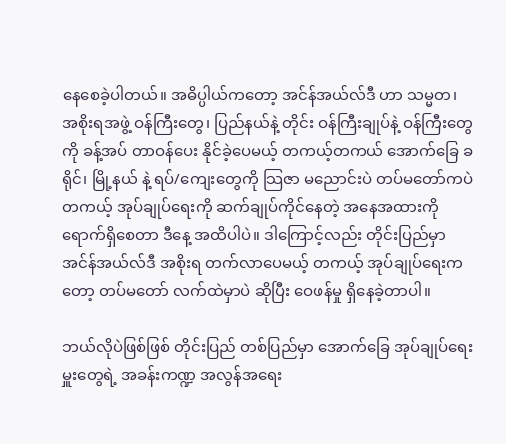နေစေခဲ့ပါတယ်။ အဓိပ္ပါယ်ကတော့ အင်န်အယ်လ်ဒီ ဟာ သမ္မတ၊ အစိုးရအဖွဲ့ ဝန်ကြီးတွေ၊ ပြည်နယ်နဲ့ တိုင်း ဝန်ကြီးချုပ်နဲ့ ဝန်ကြီးတွေကို ခန့်အပ် တာဝန်ပေး နိုင်ခဲ့ပေမယ့် တကယ့်တကယ် အောက်ခြေ ခရိုင်၊ မြို့နယ် နဲ့ ရပ်/ကျေးတွေကို သြဇာ မညောင်းပဲ တပ်မတော်ကပဲ တကယ့် အုပ်ချုပ်ရေးကို ဆက်ချုပ်ကိုင်နေတဲ့ အနေအထားကို ရောက်ရှိစေတာ ဒီနေ့ အထိပါပဲ။ ဒါကြောင့်လည်း တိုင်းပြည်မှာ အင်န်အယ်လ်ဒီ အစိုးရ တက်လာပေမယ့် တကယ့် အုပ်ချုပ်ရေးကတော့ တပ်မတော် လက်ထဲမှာပဲ ဆိုပြီး ဝေဖန်မှု ရှိနေခဲ့တာပါ။

ဘယ်လိုပဲဖြစ်ဖြစ် တိုင်းပြည် တစ်ပြည်မှာ အောက်ခြေ အုပ်ချုပ်ရေးမှူးတွေရဲ့ အခန်းကဏ္ဍ အလွန်အရေး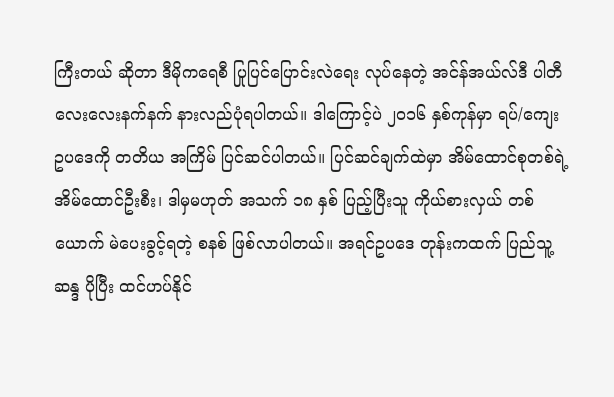ကြီးတယ် ဆိုတာ ဒီမိုကရေစီ ပြုပြင်ပြောင်းလဲရေး လုပ်နေတဲ့ အင်န်အယ်လ်ဒီ ပါတီ လေးလေးနက်နက် နားလည်ပုံရပါတယ်။ ဒါကြောင့်ပဲ ၂၀၁၆ နှစ်ကုန်မှာ ရပ်/ကျေး ဥပဒေကို တတိယ အကြိမ် ပြင်ဆင်ပါတယ်။ ပြင်ဆင်ချက်ထဲမှာ အိမ်ထောင်စုတစ်ရဲ့ အိမ်ထောင်ဦးစီး၊ ဒါမှမဟုတ် အသက် ၁၈ နှစ် ပြည့်ပြီးသူ ကိုယ်စားလှယ် တစ်ယောက် မဲပေးခွင့်ရတဲ့ စနစ် ဖြစ်လာပါတယ်။ အရင်ဥပဒေ တုန်းကထက် ပြည်သူ့ဆန္ဒ ပိုပြီး ထင်ဟပ်နိုင်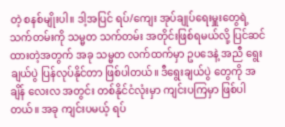တဲ့ စနစ်မျိုးပါ။ ဒါ့အပြင် ရပ်/ကျေး အုပ်ချုပ်ရေးမှူးတွေရဲ့ သက်တမ်းကို သမ္မတ သက်တမ်း အတိုင်းဖြစ်ရမယ်လို့ ပြင်ဆင်ထားတဲ့အတွက် အခု သမ္မတ လက်ထက်မှာ ဥပဒေနဲ့ အညီ ရွေးချယ်ပွဲ ပြန်လုပ်နိုင်တာ ဖြစ်ပါတယ်။ ဒီရွေးချယ်ပွဲ တွေကို အချိန် လေးလ အတွင်း တစ်နိုင်ငံလုံးမှာ ကျင်းပကြမှာ ဖြစ်ပါတယ်။ အခု ကျင်းပမယ့် ရပ်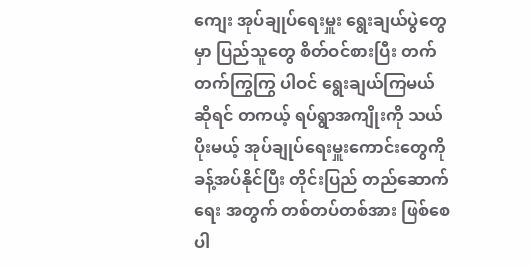ကျေး အုပ်ချုပ်ရေးမှူး ရွေးချယ်ပွဲတွေမှာ ပြည်သူတွေ စိတ်ဝင်စားပြီး တက်တက်ကြွကြွ ပါဝင် ရွေးချယ်ကြမယ် ဆိုရင် တကယ့် ရပ်ရွာအကျိုးကို သယ်ပိုးမယ့် အုပ်ချုပ်ရေးမှူးကောင်းတွေကို ခန့်အပ်နိုင်ပြီး တိုင်းပြည် တည်ဆောက်ရေး အတွက် တစ်တပ်တစ်အား ဖြစ်စေပါ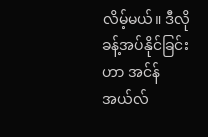လိမ့်မယ်။ ဒီလို ခန့်အပ်နိုင်ခြင်းဟာ အင်န်အယ်လ်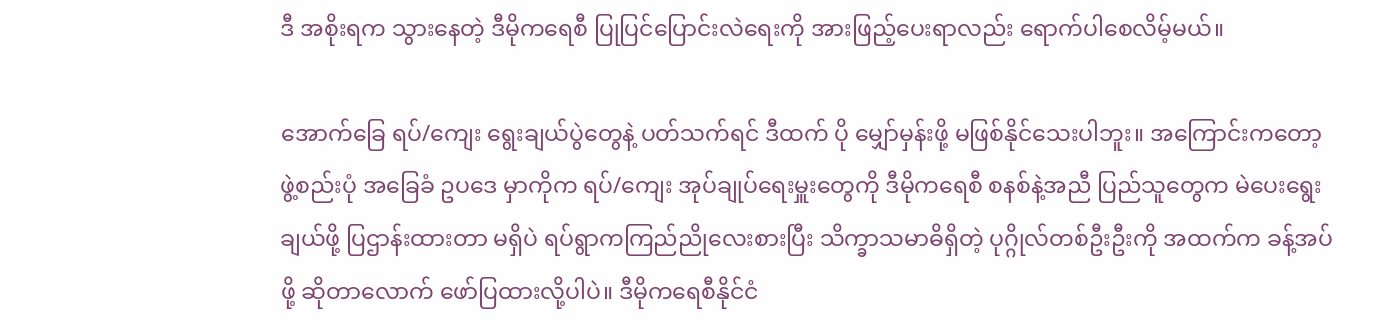ဒီ အစိုးရက သွားနေတဲ့ ဒီမိုကရေစီ ပြုပြင်ပြောင်းလဲရေးကို အားဖြည့်ပေးရာလည်း ရောက်ပါစေလိမ့်မယ်။

အောက်ခြေ ရပ်/ကျေး ရွေးချယ်ပွဲတွေနဲ့ ပတ်သက်ရင် ဒီထက် ပို မျှော်မှန်းဖို့ မဖြစ်နိုင်သေးပါဘူး။ အကြောင်းကတော့ ဖွဲ့စည်းပုံ အခြေခံ ဥပဒေ မှာကိုက ရပ်/ကျေး အုပ်ချုပ်ရေးမှူးတွေကို ဒီမိုကရေစီ စနစ်နဲ့အညီ ပြည်သူတွေက မဲပေးရွေးချယ်ဖို့ ပြဌာန်းထားတာ မရှိပဲ ရပ်ရွာကကြည်ညိုလေးစားပြီး သိက္ခာသမာဓိရှိတဲ့ ပုဂ္ဂိုလ်တစ်ဦးဦးကို အထက်က ခန့်အပ်ဖို့ ဆိုတာလောက် ဖော်ပြထားလို့ပါပဲ။ ဒီမိုကရေစီနိုင်ငံ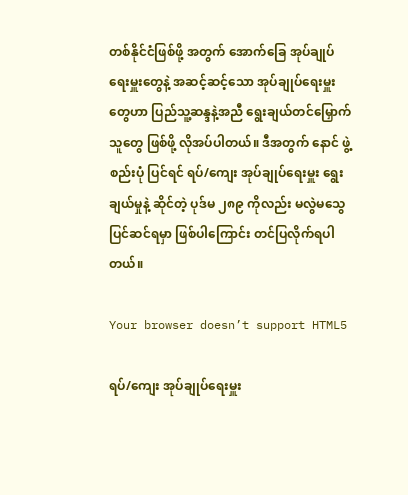တစ်နိုင်ငံဖြစ်ဖို့ အတွက် အောက်ခြေ အုပ်ချုပ်ရေးမှူးတွေနဲ့ အဆင့်ဆင့်သော အုပ်ချုပ်ရေးမှူးတွေဟာ ပြည်သူ့ဆန္ဒနဲ့အညီ ရွေးချယ်တင်မြှောက်သူတွေ ဖြစ်ဖို့ လိုအပ်ပါတယ်။ ဒီအတွက် နောင် ဖွဲ့စည်းပုံ ပြင်ရင် ရပ်/ကျေး အုပ်ချုပ်ရေးမှူး ရွေးချယ်မှုနဲ့ ဆိုင်တဲ့ ပုဒ်မ ၂၈၉ ကိုလည်း မလွဲမသွေ ပြင်ဆင်ရမှာ ဖြစ်ပါကြောင်း တင်ပြလိုက်ရပါတယ်။

Your browser doesn’t support HTML5

ရပ်/ကျေး အုပ်ချုပ်ရေးမှူး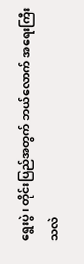ရွေးပွဲ၊ တိုင်းပြည်အတွက် ဘယ်လောက် အရေးကြီးသလဲ